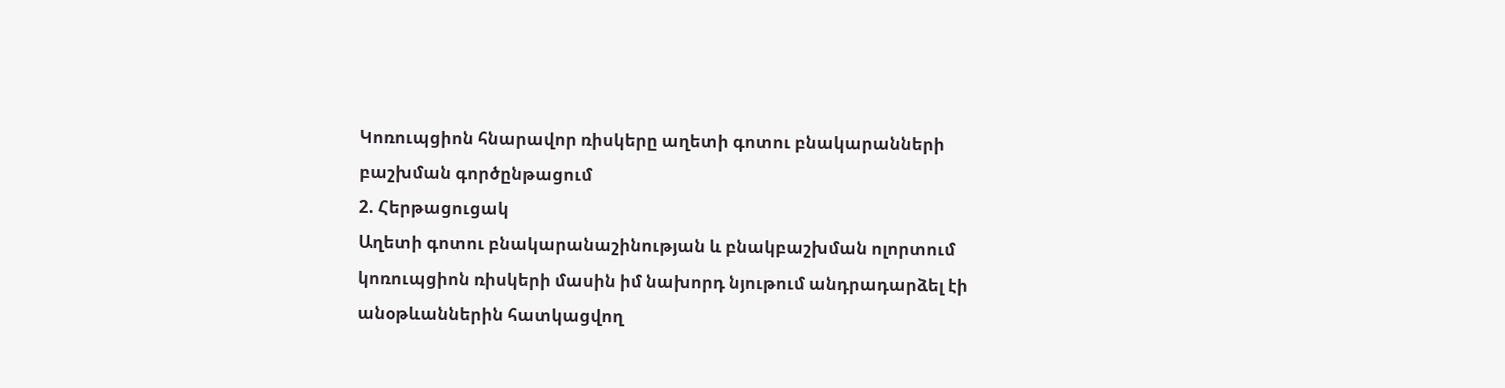Կոռուպցիոն հնարավոր ռիսկերը աղետի գոտու բնակարանների բաշխման գործընթացում
2. Հերթացուցակ
Աղետի գոտու բնակարանաշինության և բնակբաշխման ոլորտում կոռուպցիոն ռիսկերի մասին իմ նախորդ նյութում անդրադարձել էի անօթևաններին հատկացվող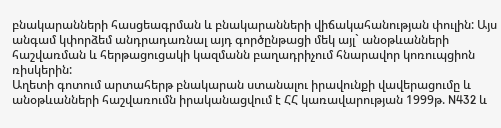բնակարանների հասցեագրման և բնակարանների վիճակահանության փուլին: Այս անգամ կփորձեմ անդրադառնալ այդ գործընթացի մեկ այլ` անօթևանների հաշվառման և հերթացուցակի կազմանն բաղադրիչում հնարավոր կոռուպցիոն ռիսկերին:
Աղետի գոտում արտահերթ բնակարան ստանալու իրավունքի վավերացումը և անօթևանների հաշվառումն իրականացվում է ՀՀ կառավարության 1999թ. N432 և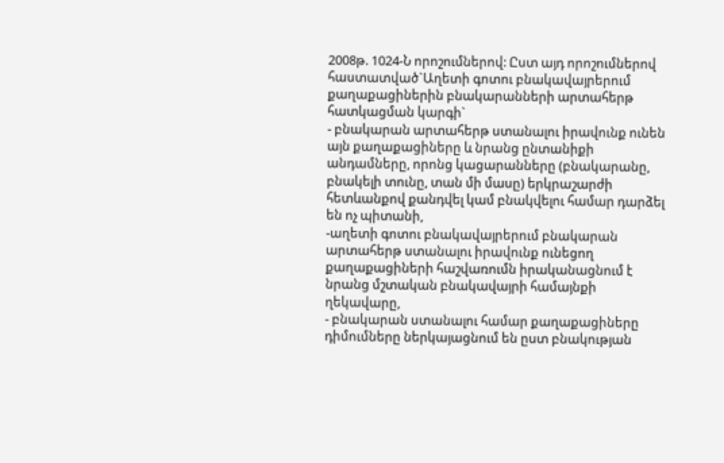2008թ. 1024-Ն որոշումներով: Ըստ այդ որոշումներով հաստատված`Աղետի գոտու բնակավայրերում քաղաքացիներին բնակարանների արտահերթ հատկացման կարգի`
- բնակարան արտահերթ ստանալու իրավունք ունեն այն քաղաքացիները և նրանց ընտանիքի անդամները, որոնց կացարանները (բնակարանը, բնակելի տունը, տան մի մասը) երկրաշարժի հետևանքով քանդվել կամ բնակվելու համար դարձել են ոչ պիտանի,
-աղետի գոտու բնակավայրերում բնակարան արտահերթ ստանալու իրավունք ունեցող քաղաքացիների հաշվառումն իրականացնում է նրանց մշտական բնակավայրի համայնքի ղեկավարը,
- բնակարան ստանալու համար քաղաքացիները դիմումները ներկայացնում են ըստ բնակության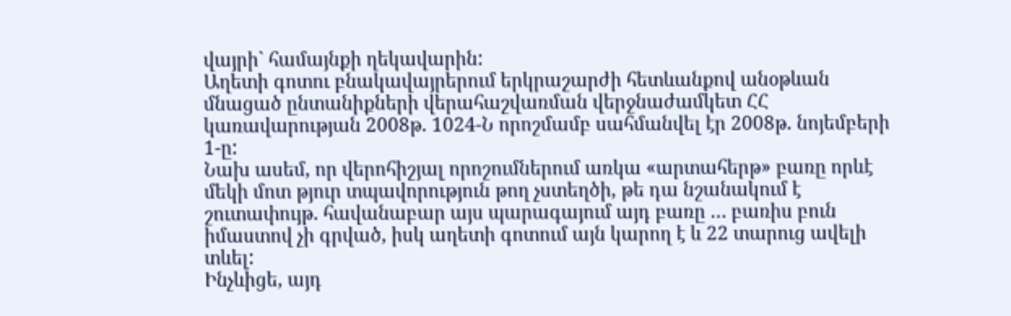վայրի` համայնքի ղեկավարին:
Աղետի գոտու բնակավայրերում երկրաշարժի հետևանքով անօթևան մնացած ընտանիքների վերահաշվառման վերջնաժամկետ ՀՀ կառավարության 2008թ. 1024-Ն որոշմամբ սահմանվել էր 2008թ. նոյեմբերի 1-ը:
Նախ ասեմ, որ վերոհիշյալ որոշումներում առկա «արտահերթ» բառը որևէ մեկի մոտ թյուր տպավորություն թող չստեղծի, թե դա նշանակում է շուտափույթ. հավանաբար այս պարագայում այդ բառը … բառիս բուն իմաստով չի գրված, իսկ աղետի գոտում այն կարող է և 22 տարուց ավելի տևել:
Ինչևիցե, այդ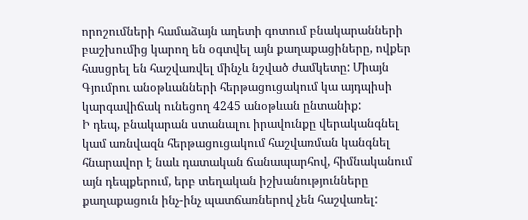որոշումների համաձայն աղետի գոտում բնակարանների բաշխումից կարող են օգտվել այն քաղաքացիները, ովքեր հասցրել են հաշվառվել մինչև նշված ժամկետը: Միայն Գյումրու անօթևանների հերթացուցակում կա այդպիսի կարգավիճակ ունեցող 4245 անօթևան ընտանիք:
Ի դեպ, բնակարան ստանալու իրավունքը վերականգնել կամ առնվազն հերթացուցակում հաշվառման կանգնել հնարավոր է նաև դատական ճանապարհով, հիմնականում այն դեպքերում, երբ տեղական իշխանությունները քաղաքացուն ինչ-ինչ պատճառներով չեն հաշվառել: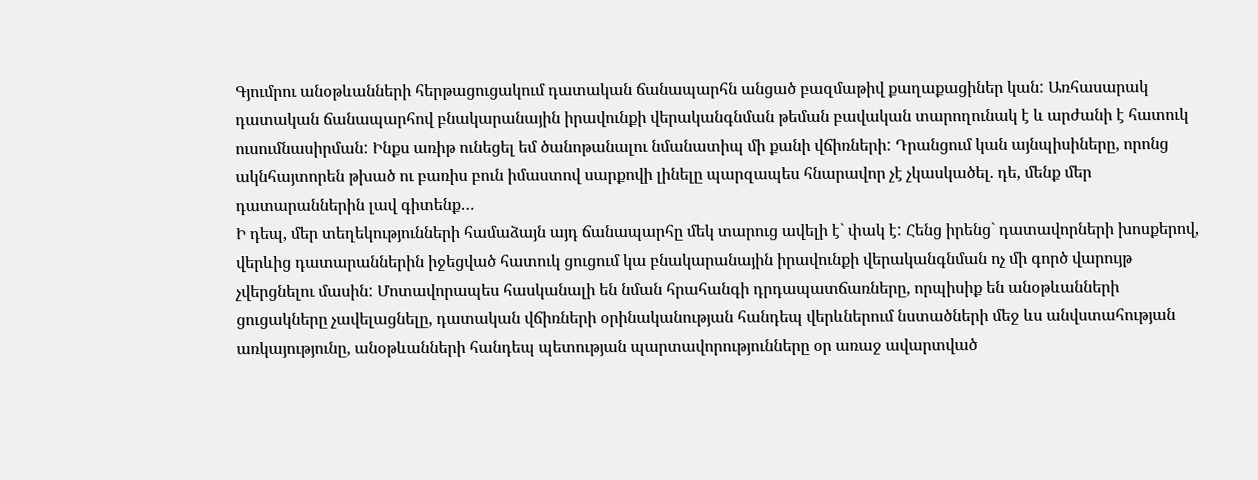Գյումրու անօթևանների հերթացուցակում դատական ճանապարհն անցած բազմաթիվ քաղաքացիներ կան: Առհասարակ դատական ճանապարհով բնակարանային իրավունքի վերականգնման թեման բավական տարողունակ է և արժանի է հատուկ ուսումնասիրման: Ինքս առիթ ունեցել եմ ծանոթանալու նմանատիպ մի քանի վճիռների: Դրանցում կան այնպիսիները, որոնց ակնհայտորեն թխած ու բառիս բուն իմաստով սարքովի լինելը պարզապես հնարավոր չէ չկասկածել. դե, մենք մեր դատարաններին լավ գիտենք…
Ի դեպ, մեր տեղեկությունների համաձայն այդ ճանապարհը մեկ տարուց ավելի է` փակ է: Հենց իրենց` դատավորների խոսքերով, վերևից դատարաններին իջեցված հատուկ ցուցում կա բնակարանային իրավունքի վերականգնման ոչ մի գործ վարույթ չվերցնելու մասին: Մոտավորապես հասկանալի են նման հրահանգի դրդապատճառները, որպիսիք են անօթևանների ցուցակները չավելացնելը, դատական վճիռների օրինականության հանդեպ վերևներում նստածների մեջ ևս անվստահության առկայությունը, անօթևանների հանդեպ պետության պարտավորությունները օր առաջ ավարտված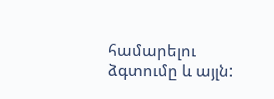համարելու ձգտումը և այլն: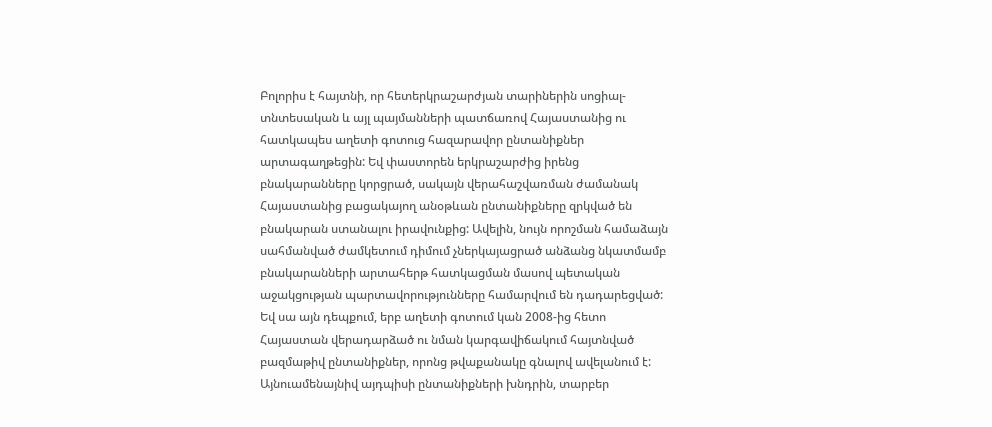Բոլորիս է հայտնի, որ հետերկրաշարժյան տարիներին սոցիալ-տնտեսական և այլ պայմանների պատճառով Հայաստանից ու հատկապես աղետի գոտուց հազարավոր ընտանիքներ արտագաղթեցին: Եվ փաստորեն երկրաշարժից իրենց բնակարանները կորցրած, սակայն վերահաշվառման ժամանակ Հայաստանից բացակայող անօթևան ընտանիքները զրկված են բնակարան ստանալու իրավունքից: Ավելին, նույն որոշման համաձայն սահմանված ժամկետում դիմում չներկայացրած անձանց նկատմամբ բնակարանների արտահերթ հատկացման մասով պետական աջակցության պարտավորությունները համարվում են դադարեցված: Եվ սա այն դեպքում, երբ աղետի գոտում կան 2008-ից հետո Հայաստան վերադարձած ու նման կարգավիճակում հայտնված բազմաթիվ ընտանիքներ, որոնց թվաքանակը գնալով ավելանում է:
Այնուամենայնիվ այդպիսի ընտանիքների խնդրին, տարբեր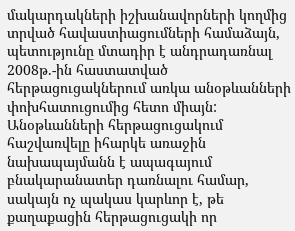մակարդակների իշխանավորների կողմից տրված հավաստիացումների համաձայն, պետությունը մտադիր է անդրադառնալ 2008թ.-ին հաստատված հերթացուցակներում առկա անօթևանների փոխհատուցումից հետո միայն:
Անօթևանների հերթացուցակում հաշվառվելը իհարկե առաջին նախապայմանն է ապագայում բնակարանատեր դառնալու համար, սակայն ոչ պակաս կարևոր է, թե քաղաքացին հերթացուցակի որ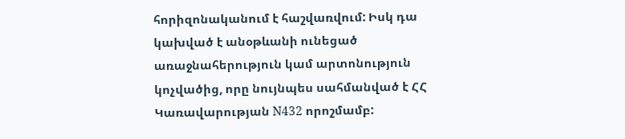հորիզոնականում է հաշվառվում: Իսկ դա կախված է անօթևանի ունեցած առաջնահերություն կամ արտոնություն կոչվածից, որը նույնպես սահմանված է ՀՀ Կառավարության N432 որոշմամբ: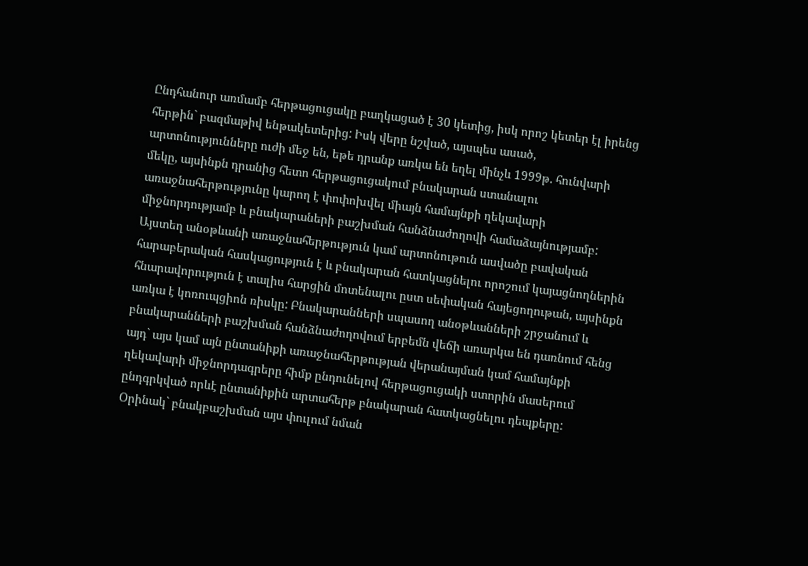Ընդհանուր առմամբ հերթացուցակը բաղկացած է 30 կետից, իսկ որոշ կետեր էլ իրենց հերթին` բազմաթիվ ենթակետերից: Իսկ վերը նշված, այսպես ասած, արտոնությունները ուժի մեջ են, եթե դրանք առկա են եղել մինչև 1999թ. հունվարի մեկը, այսինքն դրանից հետո հերթացուցակում բնակարան ստանալու առաջնահերթությունը կարող է փոփոխվել միայն համայնքի ղեկավարի միջնորդությամբ և բնակարաների բաշխման հանձնաժողովի համաձայնությամբ: Այստեղ անօթևանի առաջնահերթություն կամ արտոնութուն ասվածը բավական հարաբերական հասկացություն է և բնակարան հատկացնելու որոշում կայացնողներին հնարավորություն է տալիս հարցին մոտենալու ըստ սեփական հայեցողութան, այսինքն առկա է կոռուպցիոն ռիսկը: Բնակարանների սպասող անօթևանների շրջանում և բնակարանների բաշխման հանձնաժողովում երբեմն վեճի առարկա են դառնում հենց այդ` այս կամ այն ընտանիքի առաջնահերթության վերանայման կամ համայնքի ղեկավարի միջնորդագրերը հիմք ընդունելով հերթացուցակի ստորին մասերում ընդգրկված որևէ ընտանիքին արտահերթ բնակարան հատկացնելու դեպքերը: Օրինակ` բնակբաշխման այս փուլում նման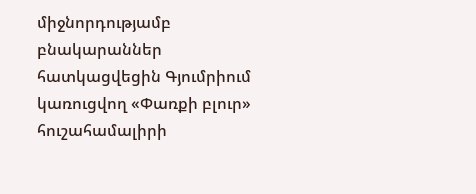միջնորդությամբ բնակարաններ հատկացվեցին Գյումրիում կառուցվող «Փառքի բլուր» հուշահամալիրի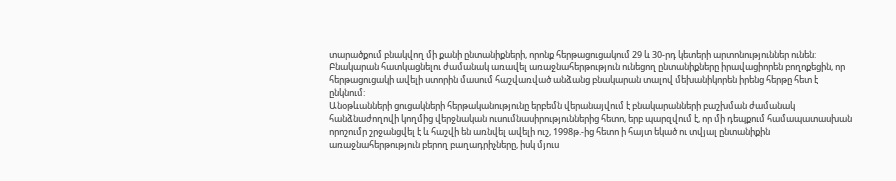տարածքում բնակվող մի քանի ընտանիքների, որոնք հերթացուցակում 29 և 30-րդ կետերի արտոնություններ ունեն: Բնակարան հատկացնելու ժամանակ առավել առաջնահերթություն ունեցող ընտանիքները իրավացիորեն բողոքեցին, որ հերթացուցակի ավելի ստորին մասում հաշվառված անձանց բնակարան տալով մեխանիկորեն իրենց հերթը հետ է ընկնում:
Անօթևանների ցուցակների հերթականությունը երբեմն վերանայվում է բնակարանների բաշխման ժամանակ հանձնաժողովի կողմից վերջնական ուսումնասիրություններից հետո, երբ պարզվում է, որ մի դեպքում համապատասխան որոշումր շրջանցվել է և հաշվի են առնվել ավելի ուշ, 1998թ.-ից հետո ի հայտ եկած ու տվյալ ընտանիքին առաջնահերթություն բերող բաղադրիչները, իսկ մյուս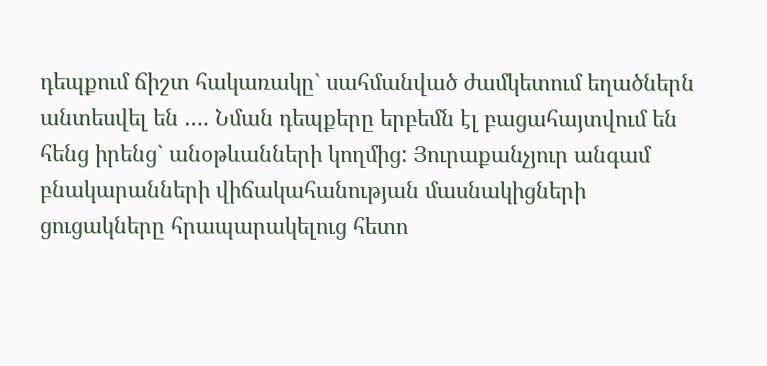դեպքում ճիշտ հակառակը` սահմանված ժամկետում եղածներն անտեսվել են …. Նման դեպքերը երբեմն էլ բացահայտվում են հենց իրենց` անօթևանների կողմից: Յուրաքանչյուր անգամ բնակարանների վիճակահանության մասնակիցների ցուցակները հրապարակելուց հետո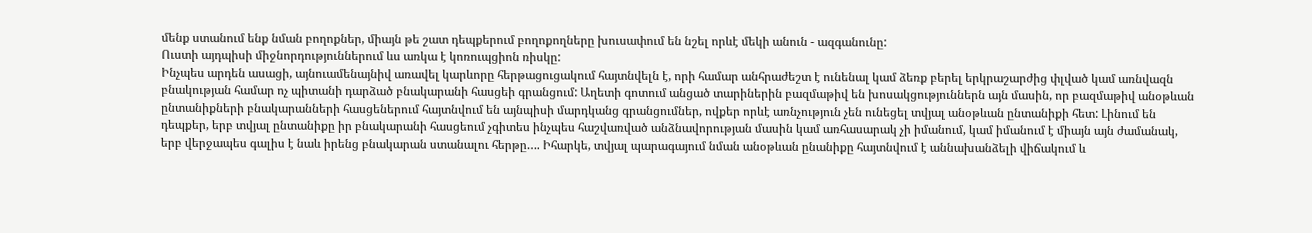մենք ստանում ենք նման բողոքներ, միայն թե շատ դեպքերում բողոքողները խուսափում են նշել որևէ մեկի անուն - ազգանունը:
Ուստի այդպիսի միջնորդություններում ևս առկա է կոռուպցիոն ռիսկը:
Ինչպես արդեն ասացի, այնուամենայնիվ առավել կարևորը հերթացուցակում հայտնվելն է, որի համար անհրաժեշտ է ունենալ կամ ձեռք բերել երկրաշարժից փլված կամ առնվազն բնակության համար ոչ պիտանի դարձած բնակարանի հասցեի գրանցում: Աղետի գոտում անցած տարիներին բազմաթիվ են խոսակցություններն այն մասին, որ բազմաթիվ անօթևան ընտանիքների բնակարանների հասցեներում հայտնվում են այնպիսի մարդկանց գրանցումներ, ովքեր որևէ առնչություն չեն ունեցել տվյալ անօթևան ընտանիքի հետ: Լինում են դեպքեր, երբ տվյալ ընտանիքը իր բնակարանի հասցեում չգիտես ինչպես հաշվառված անձնավորության մասին կամ առհասարակ չի իմանում, կամ իմանում է միայն այն ժամանակ, երբ վերջապես գալիս է նաև իրենց բնակարան ստանալու հերթը…. Իհարկե, տվյալ պարագայում նման անօթևան ընանիքը հայտնվում է աննախանձելի վիճակում և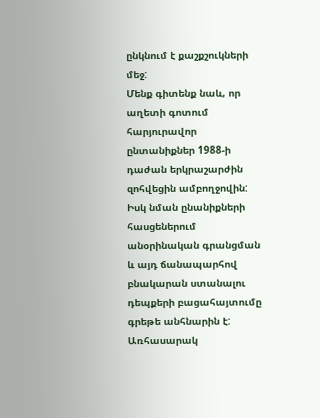ընկնում է քաշքշուկների մեջ:
Մենք գիտենք նաև, որ աղետի գոտում հարյուրավոր ընտանիքներ 1988-ի դաժան երկրաշարժին զոհվեցին ամբողջովին: Իսկ նման ընանիքների հասցեներում անօրինական գրանցման և այդ ճանապարհով բնակարան ստանալու դեպքերի բացահայտումը գրեթե անհնարին է:
Առհասարակ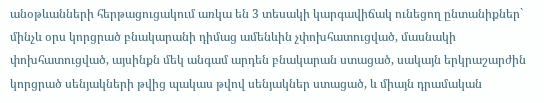անօթևանների հերթացուցակում առկա են 3 տեսակի կարգավիճակ ունեցող ընտանիքներ` մինչև օրս կորցրած բնակարանի դիմաց ամենևին չփոխհատուցված, մասնակի փոխհատուցված, այսինքն մեկ անգամ արդեն բնակարան ստացած, սակայն երկրաշարժին կորցրած սենյակների թվից պակաս թվով սենյակներ ստացած, և միայն դրամական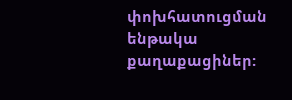փոխհատուցման ենթակա քաղաքացիներ: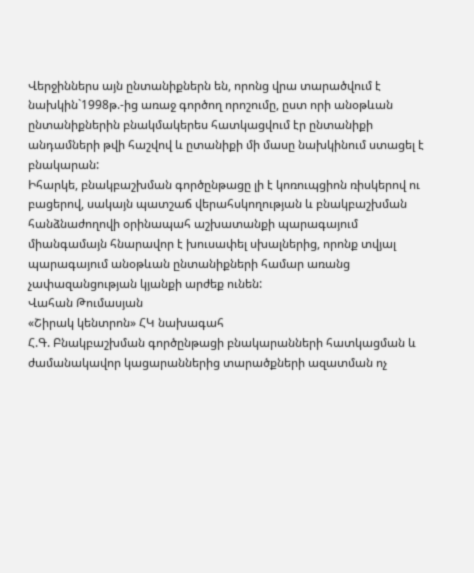Վերջիններս այն ընտանիքներն են, որոնց վրա տարածվում է նախկին`1998թ.-ից առաջ գործող որոշումը, ըստ որի անօթևան ընտանիքներին բնակմակերես հատկացվում էր ընտանիքի անդամների թվի հաշվով և ըտանիքի մի մասը նախկինում ստացել է բնակարան:
Իհարկե, բնակբաշխման գործընթացը լի է կոռուպցիոն ռիսկերով ու բացերով, սակայն պատշաճ վերահսկողության և բնակբաշխման հանձնաժողովի օրինապահ աշխատանքի պարագայում միանգամայն հնարավոր է խուսափել սխալներից, որոնք տվյալ պարագայում անօթևան ընտանիքների համար առանց չափազանցության կյանքի արժեք ունեն:
Վահան Թումասյան
«Շիրակ կենտրոն» ՀԿ նախագահ
Հ.Գ. Բնակբաշխման գործընթացի բնակարանների հատկացման և ժամանակավոր կացարաններից տարածքների ազատման ոչ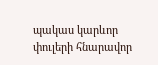պակաս կարևոր փուլերի հնարավոր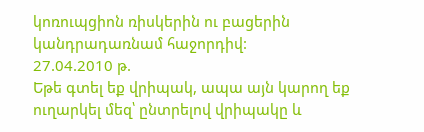կոռուպցիոն ռիսկերին ու բացերին կանդրադառնամ հաջորդիվ:
27.04.2010 թ.
Եթե գտել եք վրիպակ, ապա այն կարող եք ուղարկել մեզ՝ ընտրելով վրիպակը և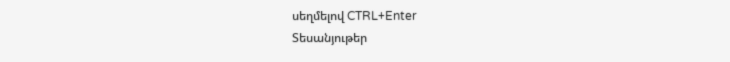սեղմելով CTRL+Enter
Տեսանյութեր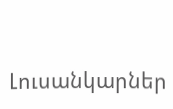Լուսանկարներ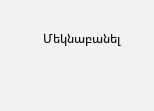Մեկնաբանել